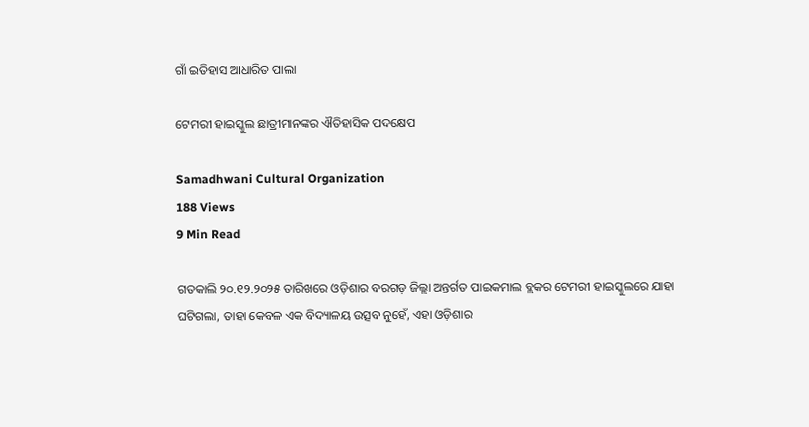ଗାଁ ଇତିହାସ ଆଧାରିତ ପାଲା

ଟେମରୀ ହାଇସ୍କୁଲ ଛାତ୍ରୀମାନଙ୍କର ଐତିହାସିକ ପଦକ୍ଷେପ

Samadhwani Cultural Organization
188 Views
9 Min Read

ଗତକାଲି ୨୦.୧୨.୨୦୨୫ ତାରିଖରେ ଓଡ଼ିଶାର ବରଗଡ଼ ଜିଲ୍ଲା ଅନ୍ତର୍ଗତ ପାଇକମାଲ ବ୍ଲକର ଟେମରୀ ହାଇସ୍କୁଲରେ ଯାହା ଘଟିଗଲା, ତାହା କେବଳ ଏକ ବିଦ୍ୟାଳୟ ଉତ୍ସବ ନୁହେଁ, ଏହା ଓଡ଼ିଶାର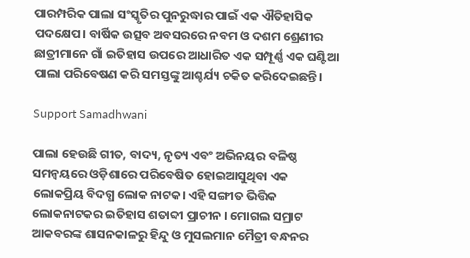ପାରମ୍ପରିକ ପାଲା ସଂସ୍କୃତିର ପୁନରୁଦ୍ଧାର ପାଇଁ ଏକ ଐତିହାସିକ ପଦକ୍ଷେପ। ବାର୍ଷିକ ଉତ୍ସବ ଅବସରରେ ନବମ ଓ ଦଶମ ଶ୍ରେଣୀର ଛାତ୍ରୀମାନେ ଗାଁ ଇତିହାସ ଉପରେ ଆଧାରିତ ଏକ ସମ୍ପୂର୍ଣ୍ଣ ଏକ ଘଣ୍ଟିଆ ପାଲା ପରିବେଷଣ କରି ସମସ୍ତଙ୍କୁ ଆଶ୍ଚର୍ଯ୍ୟ ଚକିତ କରିଦେଇଛନ୍ତି।

Support Samadhwani

ପାଲା ହେଉଛି ଗୀତ, ବାଦ୍ୟ, ନୃତ୍ୟ ଏବଂ ଅଭିନୟର ବଳିଷ୍ଠ ସମନ୍ଵୟରେ ଓଡ଼ିଶାରେ ପରିବେଷିତ ହୋଇଆସୁଥିବା ଏକ ଲୋକପ୍ରିୟ ବିଦଗ୍ଧ ଲୋକ ନାଟକ। ଏହି ସଙ୍ଗୀତ ଭିତ୍ତିକ ଲୋକନାଟକର ଇତିହାସ ଶତାବ୍ଦୀ ପ୍ରାଚୀନ । ମୋଗଲ ସମ୍ରାଟ ଆକବରଙ୍କ ଶାସନକାଳରୁ ହିନ୍ଦୁ ଓ ମୁସଲମାନ ମୈତ୍ରୀ ବନ୍ଧନର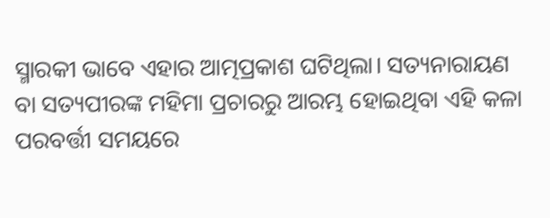ସ୍ମାରକୀ ଭାବେ ଏହାର ଆତ୍ମପ୍ରକାଶ ଘଟିଥିଲା। ସତ୍ୟନାରାୟଣ ବା ସତ୍ୟପୀରଙ୍କ ମହିମା ପ୍ରଚାରରୁ ଆରମ୍ଭ ହୋଇଥିବା ଏହି କଳା ପରବର୍ତ୍ତୀ ସମୟରେ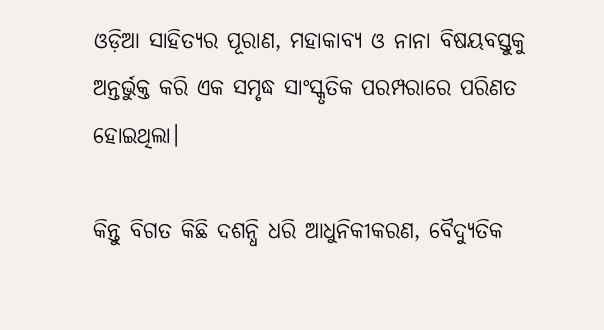ଓଡ଼ିଆ ସାହିତ୍ୟର ପୂରାଣ, ମହାକାବ୍ୟ ଓ ନାନା ବିଷୟବସ୍ତୁକୁ ଅନ୍ତର୍ଭୁକ୍ତ କରି ଏକ ସମୃଦ୍ଧ ସାଂସ୍କୃତିକ ପରମ୍ପରାରେ ପରିଣତ ହୋଇଥିଲା।

କିନ୍ତୁ ବିଗତ କିଛି ଦଶନ୍ଧି ଧରି ଆଧୁନିକୀକରଣ, ବୈଦ୍ୟୁତିକ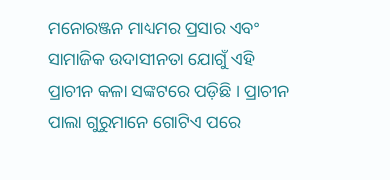ମନୋରଞ୍ଜନ ମାଧ୍ୟମର ପ୍ରସାର ଏବଂ ସାମାଜିକ ଉଦାସୀନତା ଯୋଗୁଁ ଏହି ପ୍ରାଚୀନ କଳା ସଙ୍କଟରେ ପଡ଼ିଛି । ପ୍ରାଚୀନ ପାଲା ଗୁରୁମାନେ ଗୋଟିଏ ପରେ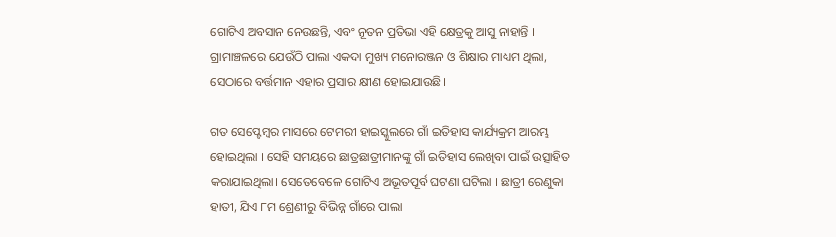ଗୋଟିଏ ଅବସାନ ନେଉଛନ୍ତି, ଏବଂ ନୂତନ ପ୍ରତିଭା ଏହି କ୍ଷେତ୍ରକୁ ଆସୁ ନାହାନ୍ତି । ଗ୍ରାମାଞ୍ଚଳରେ ଯେଉଁଠି ପାଲା ଏକଦା ମୁଖ୍ୟ ମନୋରଞ୍ଜନ ଓ ଶିକ୍ଷାର ମାଧ୍ୟମ ଥିଲା, ସେଠାରେ ବର୍ତ୍ତମାନ ଏହାର ପ୍ରସାର କ୍ଷୀଣ ହୋଇଯାଉଛି।

ଗତ ସେପ୍ଟେମ୍ବର ମାସରେ ଟେମରୀ ହାଇସ୍କୁଲରେ ଗାଁ ଇତିହାସ କାର୍ଯ୍ୟକ୍ରମ ଆରମ୍ଭ ହୋଇଥିଲା । ସେହି ସମୟରେ ଛାତ୍ରଛାତ୍ରୀମାନଙ୍କୁ ଗାଁ ଇତିହାସ ଲେଖିବା ପାଇଁ ଉତ୍ସାହିତ କରାଯାଇଥିଲା। ସେତେବେଳେ ଗୋଟିଏ ଅଭୂତପୂର୍ବ ଘଟଣା ଘଟିଲା । ଛାତ୍ରୀ ରେଣୁକା ହାତୀ, ଯିଏ ୮ମ ଶ୍ରେଣୀରୁ ବିଭିନ୍ନ ଗାଁରେ ପାଲା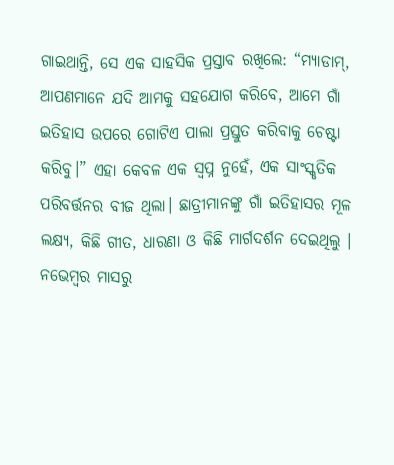ଗାଇଥାନ୍ତି, ସେ ଏକ ସାହସିକ ପ୍ରସ୍ତାବ ରଖିଲେ: “ମ୍ୟାଡାମ୍, ଆପଣମାନେ ଯଦି ଆମକୁ ସହଯୋଗ କରିବେ, ଆମେ ଗାଁ ଇତିହାସ ଉପରେ ଗୋଟିଏ ପାଲା ପ୍ରସ୍ତୁତ କରିବାକୁ ଚେଷ୍ଟା କରିବୁ।” ଏହା କେବଳ ଏକ ସ୍ୱପ୍ନ ନୁହେଁ, ଏକ ସାଂସ୍କୃତିକ ପରିବର୍ତ୍ତନର ବୀଜ ଥିଲା। ଛାତ୍ରୀମାନଙ୍କୁ ଗାଁ ଇତିହାସର ମୂଳ ଲକ୍ଷ୍ୟ, କିଛି ଗୀତ, ଧାରଣା ଓ କିଛି ମାର୍ଗଦର୍ଶନ ଦେଇଥିଲୁ । ନଭେମ୍ବର ମାସରୁ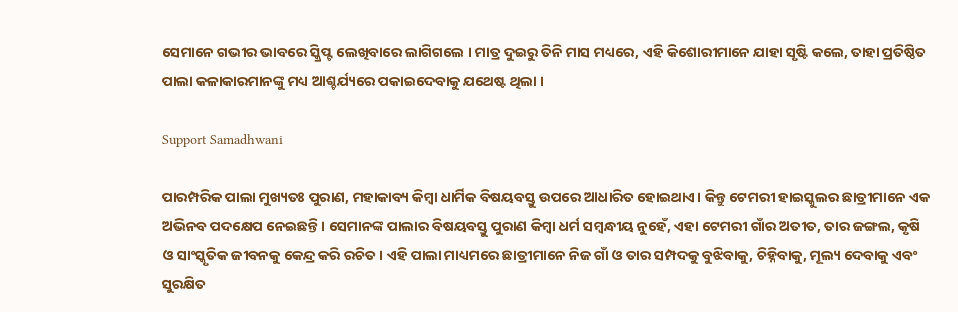ସେମାନେ ଗଭୀର ଭାବରେ ସ୍କ୍ରିପ୍ଟ ଲେଖିବାରେ ଲାଗିଗଲେ । ମାତ୍ର ଦୁଇରୁ ତିନି ମାସ ମଧ୍ୟରେ, ଏହି କିଶୋରୀମାନେ ଯାହା ସୃଷ୍ଟି କଲେ, ତାହା ପ୍ରତିଷ୍ଠିତ ପାଲା କଳାକାରମାନଙ୍କୁ ମଧ୍ୟ ଆଶ୍ଚର୍ଯ୍ୟରେ ପକାଇଦେବାକୁ ଯଥେଷ୍ଟ ଥିଲା ।

Support Samadhwani

ପାରମ୍ପରିକ ପାଲା ମୁଖ୍ୟତଃ ପୁରାଣ, ମହାକାବ୍ୟ କିମ୍ବା ଧାର୍ମିକ ବିଷୟବସ୍ତୁ ଉପରେ ଆଧାରିତ ହୋଇଥାଏ। କିନ୍ତୁ ଟେମରୀ ହାଇସ୍କୁଲର ଛାତ୍ରୀମାନେ ଏକ ଅଭିନବ ପଦକ୍ଷେପ ନେଇଛନ୍ତି। ସେମାନଙ୍କ ପାଲାର ବିଷୟବସ୍ତୁ ପୁରାଣ କିମ୍ବା ଧର୍ମ ସମ୍ବନ୍ଧୀୟ ନୁହେଁ, ଏହା ଟେମରୀ ଗାଁର ଅତୀତ, ତାର ଜଙ୍ଗଲ, କୃଷି ଓ ସାଂସ୍କୃତିକ ଜୀବନକୁ କେନ୍ଦ୍ର କରି ରଚିତ। ଏହି ପାଲା ମାଧ୍ୟମରେ ଛାତ୍ରୀମାନେ ନିଜ ଗାଁ ଓ ତାର ସମ୍ପଦକୁ ବୁଝିବାକୁ, ଚିହ୍ନିବାକୁ, ମୂଲ୍ୟ ଦେବାକୁ ଏବଂ ସୁରକ୍ଷିତ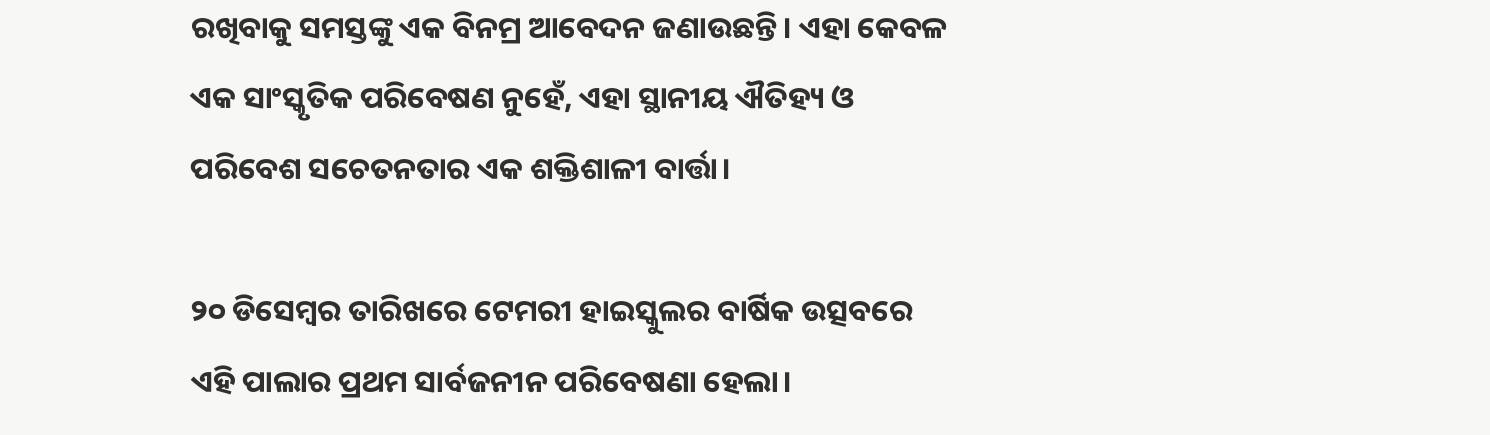ରଖିବାକୁ ସମସ୍ତଙ୍କୁ ଏକ ବିନମ୍ର ଆବେଦନ ଜଣାଉଛନ୍ତି। ଏହା କେବଳ ଏକ ସାଂସ୍କୃତିକ ପରିବେଷଣ ନୁହେଁ, ଏହା ସ୍ଥାନୀୟ ଐତିହ୍ୟ ଓ ପରିବେଶ ସଚେତନତାର ଏକ ଶକ୍ତିଶାଳୀ ବାର୍ତ୍ତା।

୨୦ ଡିସେମ୍ବର ତାରିଖରେ ଟେମରୀ ହାଇସ୍କୁଲର ବାର୍ଷିକ ଉତ୍ସବରେ ଏହି ପାଲାର ପ୍ରଥମ ସାର୍ବଜନୀନ ପରିବେଷଣା ହେଲା।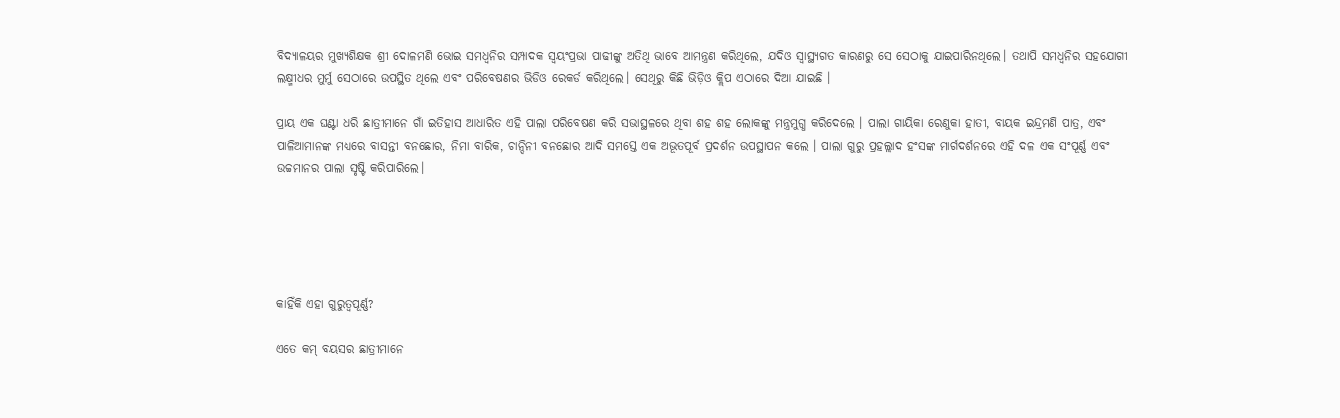ବିଦ୍ୟାଳୟର ମୁଖ୍ୟଶିକ୍ଷକ ଶ୍ରୀ ଦୋଳମଣି ଭୋଇ ସମଧ୍ୱନିର ସମ୍ପାଦକ ସ୍ଵୟଂପ୍ରଭା ପାଢୀଙ୍କୁ ଅତିଥି ଭାବେ ଆମନ୍ତ୍ରଣ କରିଥିଲେ, ଯଦିଓ ସ୍ୱାସ୍ଥ୍ୟଗତ କାରଣରୁ ସେ ସେଠାକୁ ଯାଇପାରିନଥିଲେ। ତଥାପି ସମଧ୍ୱନିର ସହଯୋଗୀ ଲକ୍ଷ୍ମୀଧର ମୁର୍ମୁ ସେଠାରେ ଉପସ୍ଥିତ ଥିଲେ ଏବଂ ପରିବେଷଣର ଭିଡିଓ ରେକର୍ଡ କରିଥିଲେ। ସେଥିରୁ କିଛି ଭିଡ଼ିଓ କ୍ଲିପ ଏଠାରେ ଦିଆ ଯାଇଛି ।

ପ୍ରାୟ ଏକ ଘଣ୍ଟା ଧରି ଛାତ୍ରୀମାନେ ଗାଁ ଇତିହାସ ଆଧାରିତ ଏହି ପାଲା ପରିବେଷଣ କରି ସଭାସ୍ଥଳରେ ଥିବା ଶହ ଶହ ଲୋକଙ୍କୁ ମନ୍ତ୍ରମୁଗ୍ଧ କରିଦେଲେ । ପାଲା ଗାୟିକା ରେଣୁକା ହାତୀ, ବାୟକ ଇନ୍ଦ୍ରମଣି ପାତ୍ର, ଏବଂ ପାଳିଆମାନଙ୍କ ମଧ୍ୟରେ ବାସନ୍ତୀ ବନଛୋର, ନିମା ବାରିକ, ଚାନ୍ଦିନୀ ବନଛୋର ଆଦି ସମସ୍ତେ ଏକ ଅଭୂତପୂର୍ବ ପ୍ରଦର୍ଶନ ଉପସ୍ଥାପନ କଲେ । ପାଲା ଗୁରୁ ପ୍ରହଲ୍ଲାଦ ହଂସଙ୍କ ମାର୍ଗଦର୍ଶନରେ ଏହି ଦଳ ଏକ ସଂପୂର୍ଣ୍ଣ ଏବଂ ଉଚ୍ଚମାନର ପାଲା ସୃଷ୍ଟି କରିପାରିଲେ।





କାହିଁକି ଏହା ଗୁରୁତ୍ୱପୂର୍ଣ୍ଣ?

ଏତେ କମ୍ ବୟସର ଛାତ୍ରୀମାନେ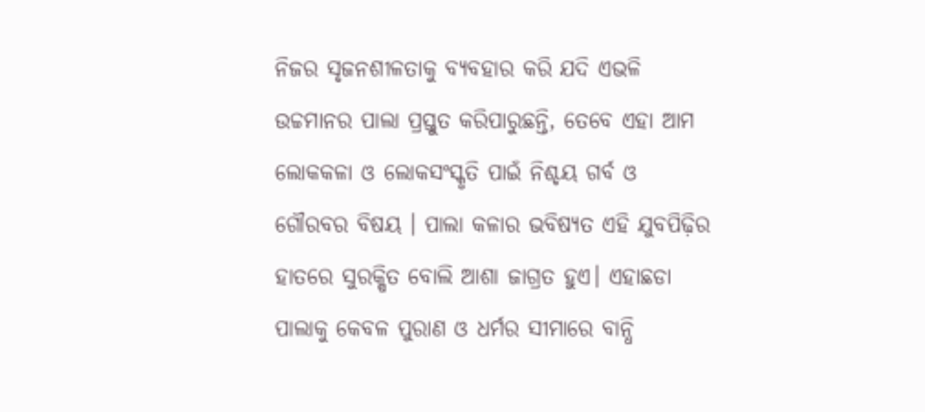ନିଜର ସୃଜନଶୀଳତାକୁ ବ୍ୟବହାର କରି ଯଦି ଏଭଳି ଉଚ୍ଚମାନର ପାଲା ପ୍ରସ୍ତୁତ କରିପାରୁଛନ୍ତି, ତେବେ ଏହା ଆମ ଲୋକକଳା ଓ ଲୋକସଂସ୍କୃତି ପାଇଁ ନିଶ୍ଚୟ ଗର୍ବ ଓ ଗୌରବର ବିଷୟ । ପାଲା କଳାର ଭବିଷ୍ୟତ ଏହି ଯୁବପିଢ଼ିର ହାତରେ ସୁରକ୍ଷିତ ବୋଲି ଆଶା ଜାଗ୍ରତ ହୁଏ। ଏହାଛଡା ପାଲାକୁ କେବଳ ପୁରାଣ ଓ ଧର୍ମର ସୀମାରେ ବାନ୍ଧି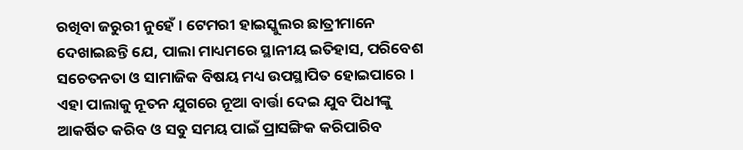ରଖିବା ଜରୁରୀ ନୁହେଁ । ଟେମରୀ ହାଇସ୍କୁଲର ଛାତ୍ରୀମାନେ ଦେଖାଇଛନ୍ତି ଯେ, ପାଲା ମାଧ୍ୟମରେ ସ୍ଥାନୀୟ ଇତିହାସ, ପରିବେଶ ସଚେତନତା ଓ ସାମାଜିକ ବିଷୟ ମଧ୍ୟ ଉପସ୍ଥାପିତ ହୋଇପାରେ । ଏହା ପାଲାକୁ ନୂତନ ଯୁଗରେ ନୂଆ ବାର୍ତ୍ତା ଦେଇ ଯୁବ ପିଧୀଙ୍କୁ ଆକର୍ଷିତ କରିବ ଓ ସବୁ ସମୟ ପାଇଁ ପ୍ରାସଙ୍ଗିକ କରିପାରିବ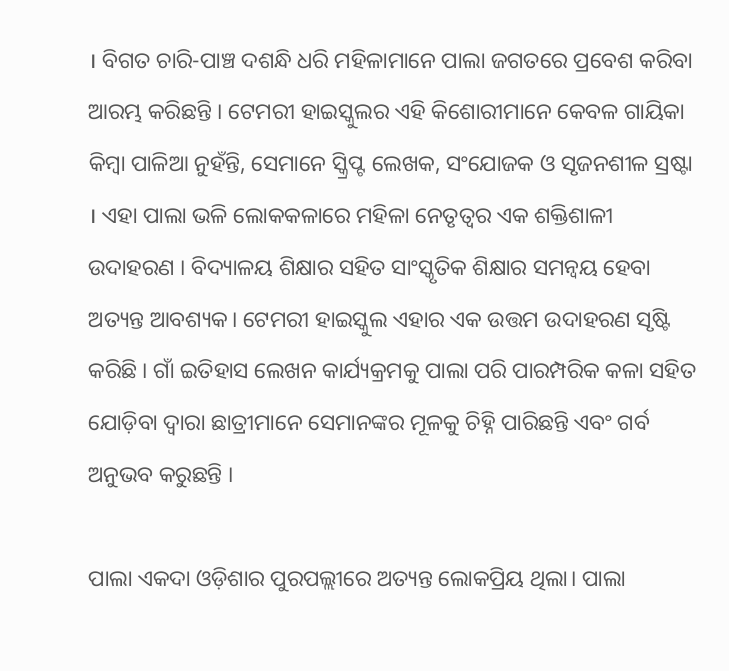। ବିଗତ ଚାରି-ପାଞ୍ଚ ଦଶନ୍ଧି ଧରି ମହିଳାମାନେ ପାଲା ଜଗତରେ ପ୍ରବେଶ କରିବା ଆରମ୍ଭ କରିଛନ୍ତି । ଟେମରୀ ହାଇସ୍କୁଲର ଏହି କିଶୋରୀମାନେ କେବଳ ଗାୟିକା କିମ୍ବା ପାଳିଆ ନୁହଁନ୍ତି, ସେମାନେ ସ୍କ୍ରିପ୍ଟ ଲେଖକ, ସଂଯୋଜକ ଓ ସୃଜନଶୀଳ ସ୍ରଷ୍ଟା । ଏହା ପାଲା ଭଳି ଲୋକକଳାରେ ମହିଳା ନେତୃତ୍ୱର ଏକ ଶକ୍ତିଶାଳୀ ଉଦାହରଣ । ବିଦ୍ୟାଳୟ ଶିକ୍ଷାର ସହିତ ସାଂସ୍କୃତିକ ଶିକ୍ଷାର ସମନ୍ୱୟ ହେବା ଅତ୍ୟନ୍ତ ଆବଶ୍ୟକ। ଟେମରୀ ହାଇସ୍କୁଲ ଏହାର ଏକ ଉତ୍ତମ ଉଦାହରଣ ସୃଷ୍ଟି କରିଛି । ଗାଁ ଇତିହାସ ଲେଖନ କାର୍ଯ୍ୟକ୍ରମକୁ ପାଲା ପରି ପାରମ୍ପରିକ କଳା ସହିତ ଯୋଡ଼ିବା ଦ୍ୱାରା ଛାତ୍ରୀମାନେ ସେମାନଙ୍କର ମୂଳକୁ ଚିହ୍ନି ପାରିଛନ୍ତି ଏବଂ ଗର୍ବ ଅନୁଭବ କରୁଛନ୍ତି ।

ପାଲା ଏକଦା ଓଡ଼ିଶାର ପୁରପଲ୍ଲୀରେ ଅତ୍ୟନ୍ତ ଲୋକପ୍ରିୟ ଥିଲା। ପାଲା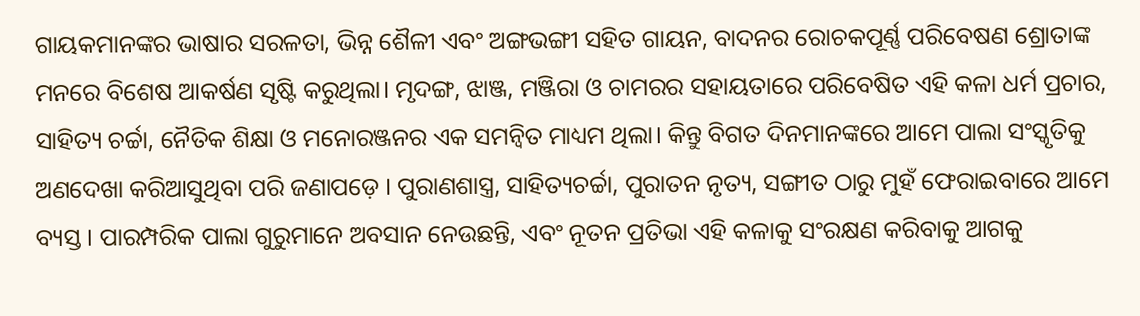ଗାୟକମାନଙ୍କର ଭାଷାର ସରଳତା, ଭିନ୍ନ ଶୈଳୀ ଏବଂ ଅଙ୍ଗଭଙ୍ଗୀ ସହିତ ଗାୟନ, ବାଦନର ରୋଚକପୂର୍ଣ୍ଣ ପରିବେଷଣ ଶ୍ରୋତାଙ୍କ ମନରେ ବିଶେଷ ଆକର୍ଷଣ ସୃଷ୍ଟି କରୁଥିଲା। ମୃଦଙ୍ଗ, ଝାଞ୍ଜ, ମଞ୍ଜିରା ଓ ଚାମରର ସହାୟତାରେ ପରିବେଷିତ ଏହି କଳା ଧର୍ମ ପ୍ରଚାର, ସାହିତ୍ୟ ଚର୍ଚ୍ଚା, ନୈତିକ ଶିକ୍ଷା ଓ ମନୋରଞ୍ଜନର ଏକ ସମନ୍ୱିତ ମାଧ୍ୟମ ଥିଲା। କିନ୍ତୁ ବିଗତ ଦିନମାନଙ୍କରେ ଆମେ ପାଲା ସଂସ୍କୃତିକୁ ଅଣଦେଖା କରିଆସୁଥିବା ପରି ଜଣାପଡ଼େ । ପୁରାଣଶାସ୍ତ୍ର, ସାହିତ୍ୟଚର୍ଚ୍ଚା, ପୁରାତନ ନୃତ୍ୟ, ସଙ୍ଗୀତ ଠାରୁ ମୁହଁ ଫେରାଇବାରେ ଆମେ ବ୍ୟସ୍ତ । ପାରମ୍ପରିକ ପାଲା ଗୁରୁମାନେ ଅବସାନ ନେଉଛନ୍ତି, ଏବଂ ନୂତନ ପ୍ରତିଭା ଏହି କଳାକୁ ସଂରକ୍ଷଣ କରିବାକୁ ଆଗକୁ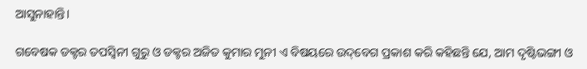ଆସୁନାହାନ୍ତି।

ଗବେଷକ ଡକ୍ଟର ତପସ୍ୱିନୀ ଗୁରୁ ଓ ଡକ୍ଟର ଅଜିତ କୁମାର ମୁନୀ ଏ ବିଷୟରେ ଉଦ୍‌ବେଗ ପ୍ରକାଶ କରି କହିଛନ୍ତି ଯେ, ଆମ ଦୃଷ୍ଟିଭଙ୍ଗୀ ଓ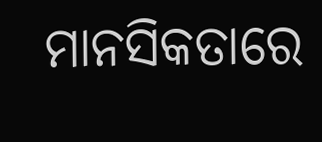ମାନସିକତାରେ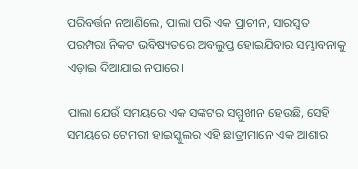ପରିବର୍ତ୍ତନ ନଆଣିଲେ, ପାଲା ପରି ଏକ ପ୍ରାଚୀନ, ସାରସ୍ୱତ ପରମ୍ପରା ନିକଟ ଭବିଷ୍ୟତରେ ଅବଲୁପ୍ତ ହୋଇଯିବାର ସମ୍ଭାବନାକୁ ଏଡ଼ାଇ ଦିଆଯାଇ ନପାରେ।

ପାଲା ଯେଉଁ ସମୟରେ ଏକ ସଙ୍କଟର ସମ୍ମୁଖୀନ ହେଉଛି, ସେହି ସମୟରେ ଟେମରୀ ହାଇସ୍କୁଲର ଏହି ଛାତ୍ରୀମାନେ ଏକ ଆଶାର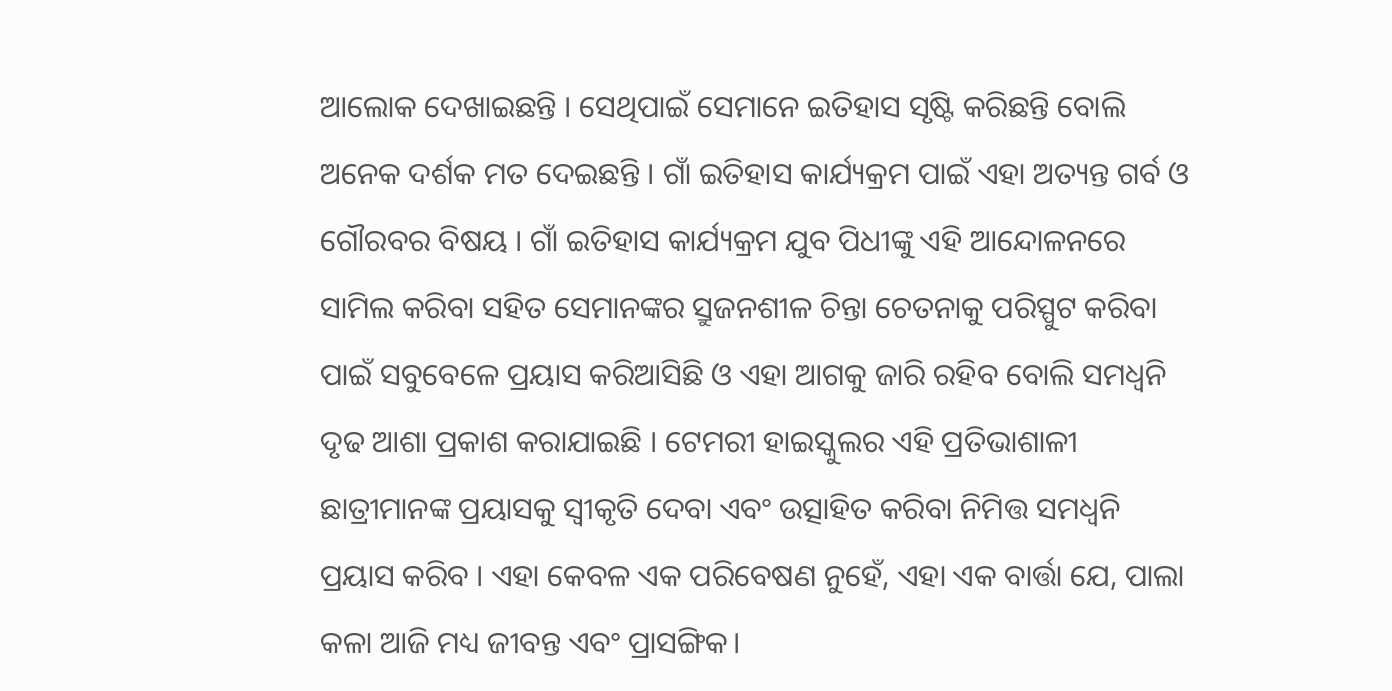ଆଲୋକ ଦେଖାଇଛନ୍ତି । ସେଥିପାଇଁ ସେମାନେ ଇତିହାସ ସୃଷ୍ଟି କରିଛନ୍ତି ବୋଲି ଅନେକ ଦର୍ଶକ ମତ ଦେଇଛନ୍ତି । ଗାଁ ଇତିହାସ କାର୍ଯ୍ୟକ୍ରମ ପାଇଁ ଏହା ଅତ୍ୟନ୍ତ ଗର୍ବ ଓ ଗୌରବର ବିଷୟ । ଗାଁ ଇତିହାସ କାର୍ଯ୍ୟକ୍ରମ ଯୁବ ପିଧୀଙ୍କୁ ଏହି ଆନ୍ଦୋଳନରେ ସାମିଲ କରିବା ସହିତ ସେମାନଙ୍କର ସ୍ରୁଜନଶୀଳ ଚିନ୍ତା ଚେତନାକୁ ପରିସ୍ପୁଟ କରିବା ପାଇଁ ସବୁବେଳେ ପ୍ରୟାସ କରିଆସିଛି ଓ ଏହା ଆଗକୁ ଜାରି ରହିବ ବୋଲି ସମଧ୍ଵନି ଦୃଢ ଆଶା ପ୍ରକାଶ କରାଯାଇଛି । ଟେମରୀ ହାଇସ୍କୁଲର ଏହି ପ୍ରତିଭାଶାଳୀ ଛାତ୍ରୀମାନଙ୍କ ପ୍ରୟାସକୁ ସ୍ୱୀକୃତି ଦେବା ଏବଂ ଉତ୍ସାହିତ କରିବା ନିମିତ୍ତ ସମଧ୍ୱନି ପ୍ରୟାସ କରିବ । ଏହା କେବଳ ଏକ ପରିବେଷଣ ନୁହେଁ, ଏହା ଏକ ବାର୍ତ୍ତା ଯେ, ପାଲା କଳା ଆଜି ମଧ୍ୟ ଜୀବନ୍ତ ଏବଂ ପ୍ରାସଙ୍ଗିକ।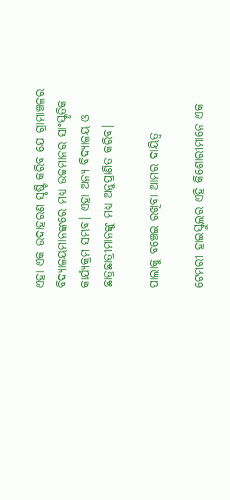ଏହା ଏକ ଉଦାହରଣ ସୃଷ୍ଟି କରିବ ଯେ ଗ୍ରାମାଞ୍ଚଳର ବିଦ୍ୟାଳୟମାନଙ୍କରେ ମଧ୍ୟ ଉଚ୍ଚମାନର ସାଂସ୍କୃତିକ କାର୍ଯ୍ୟକ୍ରମ ସମ୍ଭବ। ଏହା ଅନ୍ୟ ବିଦ୍ୟାଳୟ ଓ ଛାତ୍ରଛାତ୍ରୀମାନଙ୍କୁ ମଧ୍ୟ ଅନୁପ୍ରାଣିତ କରିବ।

ପାଲାକୁ ବଞ୍ଚେଇ ରଖିବା ଆମର ଦାୟିତ୍ଵ

ଟେମରୀ ହାଇସ୍କୁଲର ଏହି କିଶୋରୀମାନେ ଏକ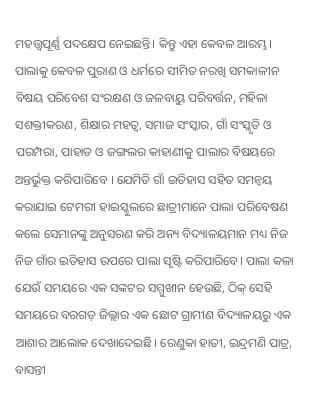ମହତ୍ତ୍ଵପୂର୍ଣ୍ଣ ପଦକ୍ଷେପ ନେଇଛନ୍ତି। କିନ୍ତୁ ଏହା କେବଳ ଆରମ୍ଭ। ପାଲାକୁ କେବଳ ପୁରାଣ ଓ ଧର୍ମରେ ସୀମିତ ନରଖି ସମକାଳୀନ ବିଷୟ ପରିବେଶ ସଂରକ୍ଷଣ ଓ ଜଳବାୟୁ ପରିବର୍ତ୍ତନ, ମହିଳା ସଶକ୍ତୀକରଣ, ଶିକ୍ଷାର ମହତ୍ଵ, ସମାଜ ସଂସ୍କାର, ଗାଁ ସଂସ୍କୃତି ଓ ପରମ୍ପରା, ପାହାଡ ଓ ଜଙ୍ଗଲର କାହାଣୀକୁ ପାଲାର ବିଷୟରେ ଅନ୍ତର୍ଭୁକ୍ତ କରିପାରିବେ । ଯେମିତି ଗାଁ ଇତିହାସ ସହିତ ସମନ୍ଵୟ କରାଯାଇ ଟେମରୀ ହାଇସ୍କୁଲରେ ଛାତ୍ରୀମାନେ ପାଲା ପରିବେଷଣ କଲେ ସେମାନଙ୍କୁ ଅନୁସରଣ କରି ଅନ୍ୟ ବିଦ୍ୟାଳୟମାନ ମଧ୍ୟ ନିଜ ନିଜ ଗାଁର ଇତିହାସ ଉପରେ ପାଲା ସୃଷ୍ଟି କରିପାରିବେ। ପାଲା କଳା ଯେଉଁ ସମୟରେ ଏକ ସଙ୍କଟର ସମ୍ମୁଖୀନ ହେଉଛି, ଠିକ୍ ସେହି ସମୟରେ ବରଗଡ଼ ଜିଲ୍ଲାର ଏକ ଛୋଟ ଗ୍ରାମୀଣ ବିଦ୍ୟାଳୟରୁ ଏକ ଆଶାର ଆଲୋକ ଦେଖାଦେଇଛି। ରେଣୁକା ହାତୀ, ଇନ୍ଦ୍ରମଣି ପାତ୍ର, ବାସନ୍ତୀ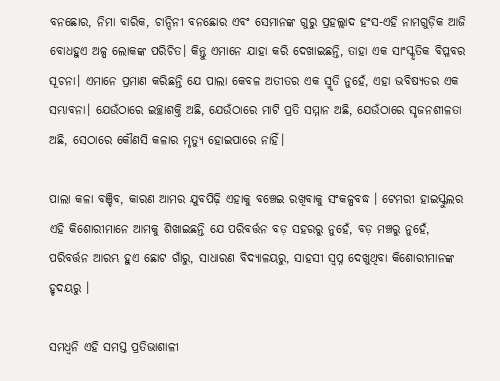ବନଛୋର, ନିମା ବାରିକ, ଚାନ୍ଦିନୀ ବନଛୋର ଏବଂ ସେମାନଙ୍କ ଗୁରୁ ପ୍ରହଲ୍ଲାଦ ହଂସ-ଏହି ନାମଗୁଡ଼ିକ ଆଜି ବୋଧହୁଏ ଅଳ୍ପ ଲୋକଙ୍କ ପରିଚିତ। କିନ୍ତୁ ଏମାନେ ଯାହା କରି ଦେଖାଇଛନ୍ତି, ତାହା ଏକ ସାଂସ୍କୃତିକ ବିପ୍ଳବର ସୂଚନା। ଏମାନେ ପ୍ରମାଣ କରିଛନ୍ତି ଯେ ପାଲା କେବଳ ଅତୀତର ଏକ ସ୍ମୃତି ନୁହେଁ, ଏହା ଭବିଷ୍ୟତର ଏକ ସମ୍ଭାବନା। ଯେଉଁଠାରେ ଇଚ୍ଛାଶକ୍ତି ଅଛି, ଯେଉଁଠାରେ ମାଟି ପ୍ରତି ସମ୍ମାନ ଅଛି, ଯେଉଁଠାରେ ସୃଜନଶୀଳତା ଅଛି, ସେଠାରେ କୌଣସି କଳାର ମୃତ୍ୟୁ ହୋଇପାରେ ନାହିଁ।

ପାଲା କଳା ବଞ୍ଚିବ, କାରଣ ଆମର ଯୁବପିଢ଼ି ଏହାକୁ ବଞ୍ଚେଇ ରଖିବାକୁ ସଂକଳ୍ପବଦ୍ଧ । ଟେମରୀ ହାଇସ୍କୁଲର ଏହି କିଶୋରୀମାନେ ଆମକୁ ଶିଖାଇଛନ୍ତି ଯେ ପରିବର୍ତ୍ତନ ବଡ଼ ସହରରୁ ନୁହେଁ, ବଡ଼ ମଞ୍ଚରୁ ନୁହେଁ, ପରିବର୍ତ୍ତନ ଆରମ୍ଭ ହୁଏ ଛୋଟ ଗାଁରୁ, ସାଧାରଣ ବିଦ୍ୟାଳୟରୁ, ସାହସୀ ସ୍ୱପ୍ନ ଦେଖୁଥିବା କିଶୋରୀମାନଙ୍କ ହୃଦୟରୁ ।

ସମଧ୍ୱନି ଏହି ସମସ୍ତ ପ୍ରତିଭାଶାଳୀ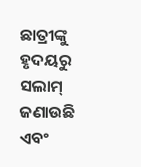ଛାତ୍ରୀଙ୍କୁ ହୃଦୟରୁ ସଲାମ୍ ଜଣାଉଛି ଏବଂ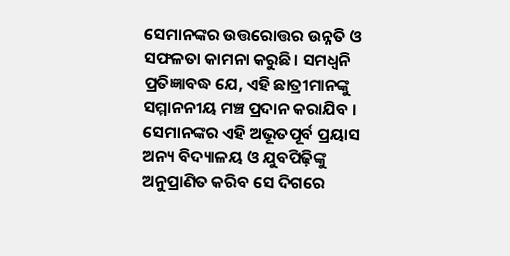ସେମାନଙ୍କର ଉତ୍ତରୋତ୍ତର ଉନ୍ନତି ଓ ସଫଳତା କାମନା କରୁଛି। ସମଧ୍ୱନି ପ୍ରତିଜ୍ଞାବଦ୍ଧ ଯେ, ଏହି ଛାତ୍ରୀମାନଙ୍କୁ ସମ୍ମାନନୀୟ ମଞ୍ଚ ପ୍ରଦାନ କରାଯିବ । ସେମାନଙ୍କର ଏହି ଅଭୂତପୂର୍ବ ପ୍ରୟାସ ଅନ୍ୟ ବିଦ୍ୟାଳୟ ଓ ଯୁବପିଢ଼ିଙ୍କୁ ଅନୁପ୍ରାଣିତ କରିବ ସେ ଦିଗରେ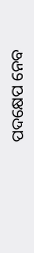ପଦକ୍ଷେପ ନେବ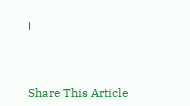।



Share This Article